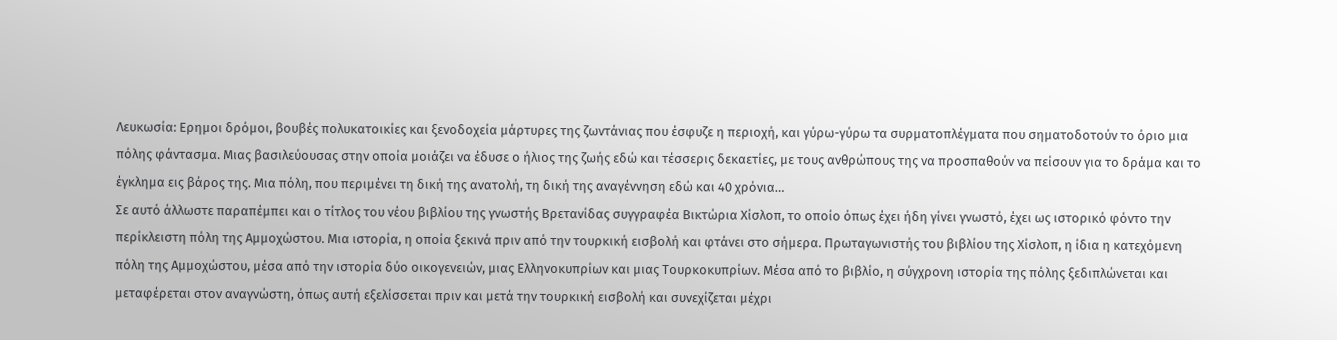Λευκωσία: Ερημοι δρόμοι, βουβές πολυκατοικίες και ξενοδοχεία μάρτυρες της ζωντάνιας που έσφυζε η περιοχή, και γύρω-γύρω τα συρματοπλέγματα που σηματοδοτούν το όριο μια πόλης φάντασμα. Μιας βασιλεύουσας στην οποία μοιάζει να έδυσε ο ήλιος της ζωής εδώ και τέσσερις δεκαετίες, με τους ανθρώπους της να προσπαθούν να πείσουν για το δράμα και το έγκλημα εις βάρος της. Μια πόλη, που περιμένει τη δική της ανατολή, τη δική της αναγέννηση εδώ και 40 χρόνια…
Σε αυτό άλλωστε παραπέμπει και ο τίτλος του νέου βιβλίου της γνωστής Βρετανίδας συγγραφέα Βικτώρια Χίσλοπ, το οποίο όπως έχει ήδη γίνει γνωστό, έχει ως ιστορικό φόντο την περίκλειστη πόλη της Αμμοχώστου. Μια ιστορία, η οποία ξεκινά πριν από την τουρκική εισβολή και φτάνει στο σήμερα. Πρωταγωνιστής του βιβλίου της Χίσλοπ, η ίδια η κατεχόμενη πόλη της Αμμοχώστου, μέσα από την ιστορία δύο οικογενειών, μιας Ελληνοκυπρίων και μιας Τουρκοκυπρίων. Μέσα από το βιβλίο, η σύγχρονη ιστορία της πόλης ξεδιπλώνεται και μεταφέρεται στον αναγνώστη, όπως αυτή εξελίσσεται πριν και μετά την τουρκική εισβολή και συνεχίζεται μέχρι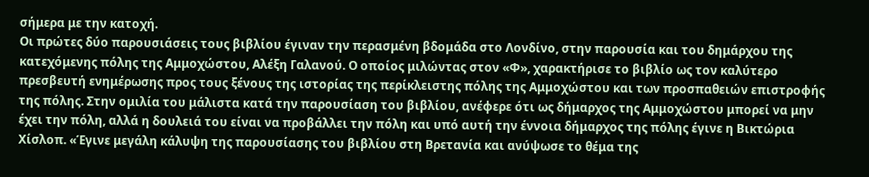σήμερα με την κατοχή.
Οι πρώτες δύο παρουσιάσεις τους βιβλίου έγιναν την περασμένη βδομάδα στο Λονδίνο, στην παρουσία και του δημάρχου της κατεχόμενης πόλης της Αμμοχώστου, Αλέξη Γαλανού. Ο οποίος μιλώντας στον «Φ», χαρακτήρισε το βιβλίο ως τον καλύτερο πρεσβευτή ενημέρωσης προς τους ξένους της ιστορίας της περίκλειστης πόλης της Αμμοχώστου και των προσπαθειών επιστροφής της πόλης. Στην ομιλία του μάλιστα κατά την παρουσίαση του βιβλίου, ανέφερε ότι ως δήμαρχος της Αμμοχώστου μπορεί να μην έχει την πόλη, αλλά η δουλειά του είναι να προβάλλει την πόλη και υπό αυτή την έννοια δήμαρχος της πόλης έγινε η Βικτώρια Χίσλοπ. «Έγινε μεγάλη κάλυψη της παρουσίασης του βιβλίου στη Βρετανία και ανύψωσε το θέμα της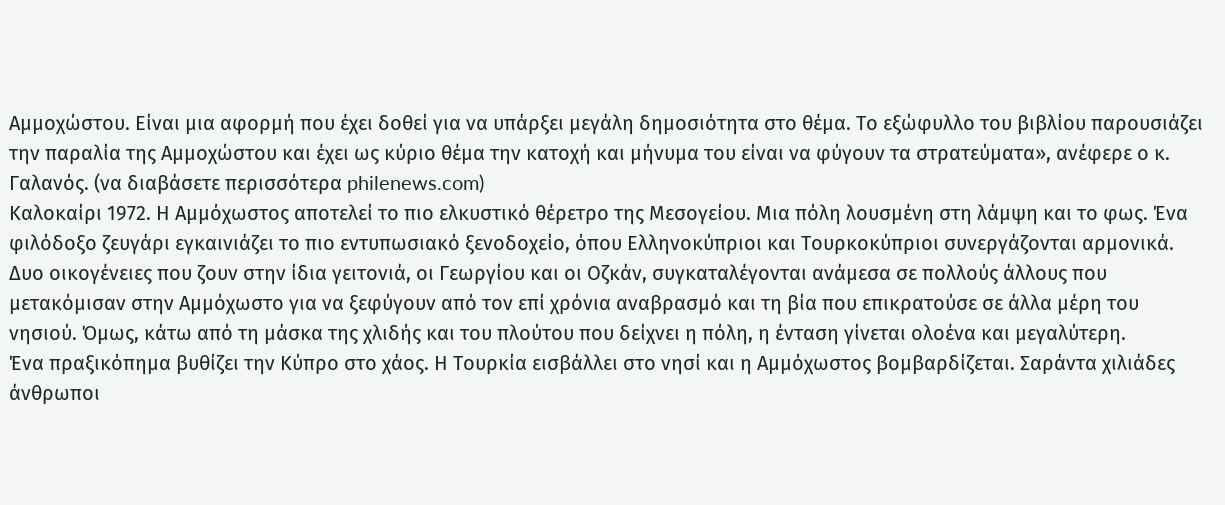Αμμοχώστου. Είναι μια αφορμή που έχει δοθεί για να υπάρξει μεγάλη δημοσιότητα στο θέμα. Το εξώφυλλο του βιβλίου παρουσιάζει την παραλία της Αμμοχώστου και έχει ως κύριο θέμα την κατοχή και μήνυμα του είναι να φύγουν τα στρατεύματα», ανέφερε ο κ. Γαλανός. (να διαβάσετε περισσότερα philenews.com)
Καλοκαίρι 1972. Η Αμμόχωστος αποτελεί το πιο ελκυστικό θέρετρο της Μεσογείου. Μια πόλη λουσμένη στη λάμψη και το φως. Ένα φιλόδοξο ζευγάρι εγκαινιάζει το πιο εντυπωσιακό ξενοδοχείο, όπου Ελληνοκύπριοι και Τουρκοκύπριοι συνεργάζονται αρμονικά.
Δυο οικογένειες που ζουν στην ίδια γειτονιά, οι Γεωργίου και οι Οζκάν, συγκαταλέγονται ανάμεσα σε πολλούς άλλους που μετακόμισαν στην Αμμόχωστο για να ξεφύγουν από τον επί χρόνια αναβρασμό και τη βία που επικρατούσε σε άλλα μέρη του νησιού. Όμως, κάτω από τη μάσκα της χλιδής και του πλούτου που δείχνει η πόλη, η ένταση γίνεται ολοένα και μεγαλύτερη.
Ένα πραξικόπημα βυθίζει την Κύπρο στο χάος. Η Τουρκία εισβάλλει στο νησί και η Αμμόχωστος βομβαρδίζεται. Σαράντα χιλιάδες άνθρωποι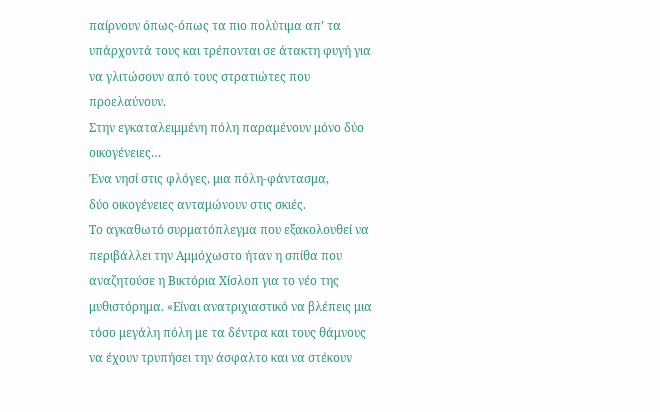παίρνουν όπως-όπως τα πιο πολύτιμα απ’ τα υπάρχοντά τους και τρέπονται σε άτακτη φυγή για να γλιτώσουν από τους στρατιώτες που προελαύνουν.
Στην εγκαταλειμμένη πόλη παραμένουν μόνο δύο οικογένειες…
Ένα νησί στις φλόγες, μια πόλη-φάντασμα,
δύο οικογένειες ανταμώνουν στις σκιές.
Το αγκαθωτό συρματόπλεγμα που εξακολουθεί να περιβάλλει την Αμμόχωστο ήταν η σπίθα που αναζητούσε η Βικτόρια Χίσλοπ για το νέο της μυθιστόρημα. «Είναι ανατριχιαστικό να βλέπεις μια τόσο μεγάλη πόλη με τα δέντρα και τους θάμνους να έχουν τρυπήσει την άσφαλτο και να στέκουν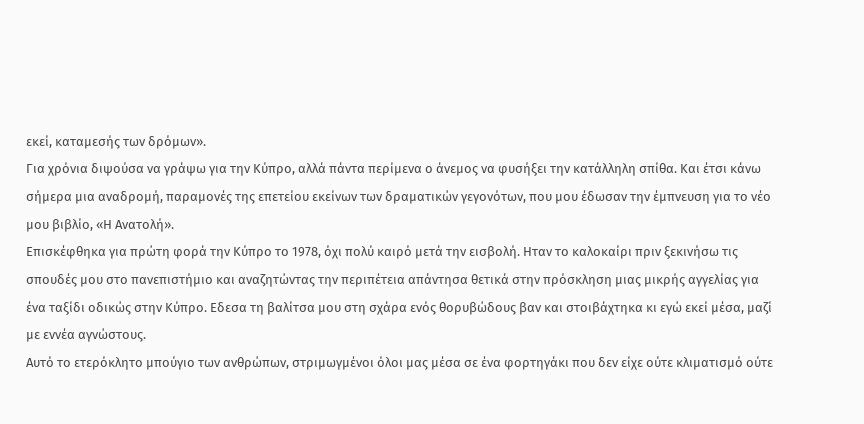εκεί, καταμεσής των δρόμων».
Για χρόνια διψούσα να γράψω για την Κύπρο, αλλά πάντα περίμενα ο άνεμος να φυσήξει την κατάλληλη σπίθα. Και έτσι κάνω σήμερα μια αναδρομή, παραμονές της επετείου εκείνων των δραματικών γεγονότων, που μου έδωσαν την έμπνευση για το νέο μου βιβλίο, «Η Ανατολή».
Επισκέφθηκα για πρώτη φορά την Κύπρο το 1978, όχι πολύ καιρό μετά την εισβολή. Ηταν το καλοκαίρι πριν ξεκινήσω τις σπουδές μου στο πανεπιστήμιο και αναζητώντας την περιπέτεια απάντησα θετικά στην πρόσκληση μιας μικρής αγγελίας για ένα ταξίδι οδικώς στην Κύπρο. Εδεσα τη βαλίτσα μου στη σχάρα ενός θορυβώδους βαν και στοιβάχτηκα κι εγώ εκεί μέσα, μαζί με εννέα αγνώστους.
Αυτό το ετερόκλητο μπούγιο των ανθρώπων, στριμωγμένοι όλοι μας μέσα σε ένα φορτηγάκι που δεν είχε ούτε κλιματισμό ούτε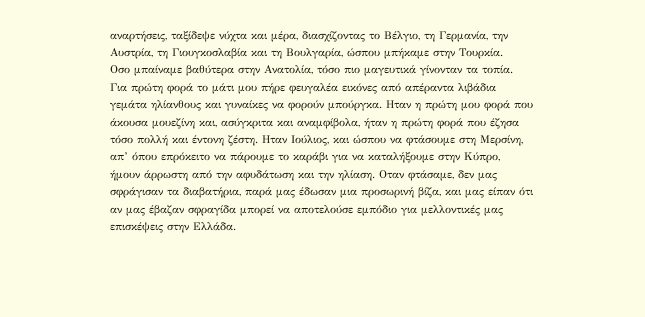αναρτήσεις, ταξίδεψε νύχτα και μέρα, διασχίζοντας το Βέλγιο, τη Γερμανία, την Αυστρία, τη Γιουγκοσλαβία και τη Βουλγαρία, ώσπου μπήκαμε στην Τουρκία.
Οσο μπαίναμε βαθύτερα στην Ανατολία, τόσο πιο μαγευτικά γίνονταν τα τοπία. Για πρώτη φορά το μάτι μου πήρε φευγαλέα εικόνες από απέραντα λιβάδια γεμάτα ηλίανθους και γυναίκες να φορούν μπούργκα. Ηταν η πρώτη μου φορά που άκουσα μουεζίνη και, ασύγκριτα και αναμφίβολα, ήταν η πρώτη φορά που έζησα τόσο πολλή και έντονη ζέστη. Ηταν Ιούλιος, και ώσπου να φτάσουμε στη Μερσίνη, απ’ όπου επρόκειτο να πάρουμε το καράβι για να καταλήξουμε στην Κύπρο, ήμουν άρρωστη από την αφυδάτωση και την ηλίαση. Οταν φτάσαμε, δεν μας σφράγισαν τα διαβατήρια, παρά μας έδωσαν μια προσωρινή βίζα, και μας είπαν ότι αν μας έβαζαν σφραγίδα μπορεί να αποτελούσε εμπόδιο για μελλοντικές μας επισκέψεις στην Ελλάδα.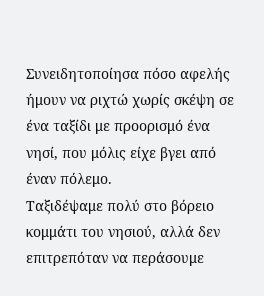Συνειδητοποίησα πόσο αφελής ήμουν να ριχτώ χωρίς σκέψη σε ένα ταξίδι με προορισμό ένα νησί, που μόλις είχε βγει από έναν πόλεμο.
Ταξιδέψαμε πολύ στο βόρειο κομμάτι του νησιού, αλλά δεν επιτρεπόταν να περάσουμε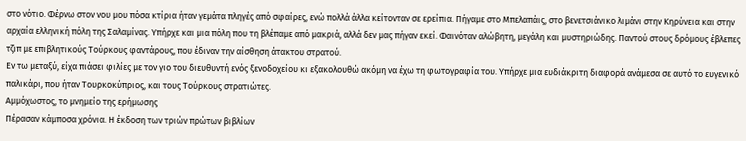στο νότιο. Φέρνω στον νου μου πόσα κτίρια ήταν γεμάτα πληγές από σφαίρες, ενώ πολλά άλλα κείτονταν σε ερείπια. Πήγαμε στο Μπελαπάις, στο βενετσιάνικο λιμάνι στην Κηρύνεια και στην αρχαία ελληνική πόλη της Σαλαμίνας. Υπήρχε και μια πόλη που τη βλέπαμε από μακριά, αλλά δεν μας πήγαν εκεί. Φαινόταν αλώβητη, μεγάλη και μυστηριώδης. Παντού στους δρόμους έβλεπες τζιπ με επιβλητικούς Τούρκους φαντάρους, που έδιναν την αίσθηση άτακτου στρατού.
Εν τω μεταξύ, είχα πιάσει φιλίες με τον γιο του διευθυντή ενός ξενοδοχείου κι εξακολουθώ ακόμη να έχω τη φωτογραφία του. Υπήρχε μια ευδιάκριτη διαφορά ανάμεσα σε αυτό το ευγενικό παλικάρι, που ήταν Τουρκοκύπριος, και τους Τούρκους στρατιώτες.
Αμμόχωστος, το μνημείο της ερήμωσης
Πέρασαν κάμποσα χρόνια. Η έκδοση των τριών πρώτων βιβλίων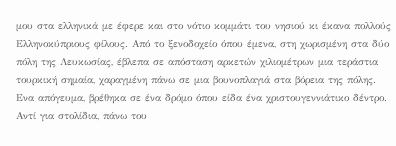μου στα ελληνικά με έφερε και στο νότιο κομμάτι του νησιού κι έκανα πολλούς Ελληνοκύπριους φίλους. Από το ξενοδοχείο όπου έμενα, στη χωρισμένη στα δύο πόλη της Λευκωσίας, έβλεπα σε απόσταση αρκετών χιλιομέτρων μια τεράστια τουρκική σημαία, χαραγμένη πάνω σε μια βουνοπλαγιά στα βόρεια της πόλης.
Ενα απόγευμα, βρέθηκα σε ένα δρόμο όπου είδα ένα χριστουγεννιάτικο δέντρο. Αντί για στολίδια, πάνω του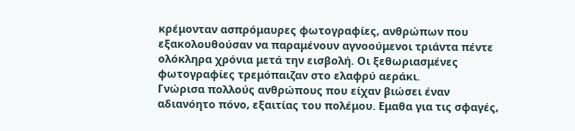κρέμονταν ασπρόμαυρες φωτογραφίες, ανθρώπων που εξακολουθούσαν να παραμένουν αγνοούμενοι τριάντα πέντε ολόκληρα χρόνια μετά την εισβολή. Οι ξεθωριασμένες φωτογραφίες τρεμόπαιζαν στο ελαφρύ αεράκι.
Γνώρισα πολλούς ανθρώπους που είχαν βιώσει έναν αδιανόητο πόνο, εξαιτίας του πολέμου. Εμαθα για τις σφαγές,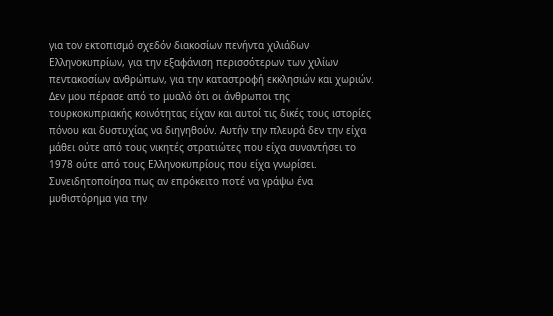για τον εκτοπισμό σχεδόν διακοσίων πενήντα χιλιάδων Ελληνοκυπρίων, για την εξαφάνιση περισσότερων των χιλίων πεντακοσίων ανθρώπων, για την καταστροφή εκκλησιών και χωριών.
Δεν μου πέρασε από το μυαλό ότι οι άνθρωποι της τουρκοκυπριακής κοινότητας είχαν και αυτοί τις δικές τους ιστορίες πόνου και δυστυχίας να διηγηθούν. Αυτήν την πλευρά δεν την είχα μάθει ούτε από τους νικητές στρατιώτες που είχα συναντήσει το 1978 ούτε από τους Ελληνοκυπρίους που είχα γνωρίσει.
Συνειδητοποίησα πως αν επρόκειτο ποτέ να γράψω ένα μυθιστόρημα για την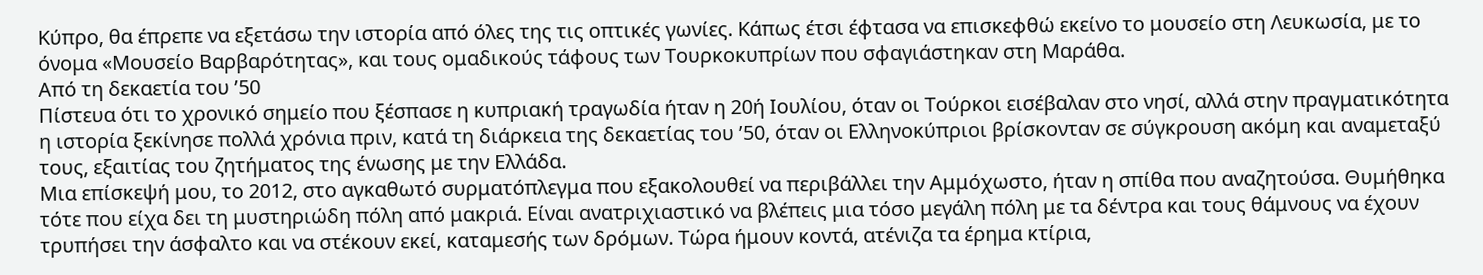Κύπρο, θα έπρεπε να εξετάσω την ιστορία από όλες της τις οπτικές γωνίες. Κάπως έτσι έφτασα να επισκεφθώ εκείνο το μουσείο στη Λευκωσία, με το όνομα «Μουσείο Βαρβαρότητας», και τους ομαδικούς τάφους των Τουρκοκυπρίων που σφαγιάστηκαν στη Μαράθα.
Από τη δεκαετία του ’50
Πίστευα ότι το χρονικό σημείο που ξέσπασε η κυπριακή τραγωδία ήταν η 20ή Ιουλίου, όταν οι Τούρκοι εισέβαλαν στο νησί, αλλά στην πραγματικότητα η ιστορία ξεκίνησε πολλά χρόνια πριν, κατά τη διάρκεια της δεκαετίας του ’50, όταν οι Ελληνοκύπριοι βρίσκονταν σε σύγκρουση ακόμη και αναμεταξύ τους, εξαιτίας του ζητήματος της ένωσης με την Ελλάδα.
Μια επίσκεψή μου, το 2012, στο αγκαθωτό συρματόπλεγμα που εξακολουθεί να περιβάλλει την Αμμόχωστο, ήταν η σπίθα που αναζητούσα. Θυμήθηκα τότε που είχα δει τη μυστηριώδη πόλη από μακριά. Είναι ανατριχιαστικό να βλέπεις μια τόσο μεγάλη πόλη με τα δέντρα και τους θάμνους να έχουν τρυπήσει την άσφαλτο και να στέκουν εκεί, καταμεσής των δρόμων. Τώρα ήμουν κοντά, ατένιζα τα έρημα κτίρια,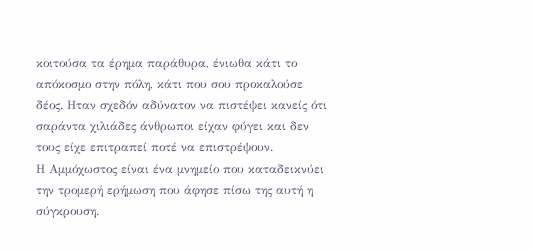κοιτούσα τα έρημα παράθυρα, ένιωθα κάτι το απόκοσμο στην πόλη, κάτι που σου προκαλούσε δέος. Ηταν σχεδόν αδύνατον να πιστέψει κανείς ότι σαράντα χιλιάδες άνθρωποι είχαν φύγει και δεν τους είχε επιτραπεί ποτέ να επιστρέψουν.
Η Αμμόχωστος είναι ένα μνημείο που καταδεικνύει την τρομερή ερήμωση που άφησε πίσω της αυτή η σύγκρουση.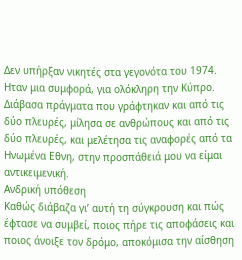Δεν υπήρξαν νικητές στα γεγονότα του 1974. Ηταν μια συμφορά, για ολόκληρη την Κύπρο.
Διάβασα πράγματα που γράφτηκαν και από τις δύο πλευρές, μίλησα σε ανθρώπους και από τις δύο πλευρές, και μελέτησα τις αναφορές από τα Ηνωμένα Εθνη, στην προσπάθειά μου να είμαι αντικειμενική.
Ανδρική υπόθεση
Καθώς διάβαζα γι’ αυτή τη σύγκρουση και πώς έφτασε να συμβεί, ποιος πήρε τις αποφάσεις και ποιος άνοιξε τον δρόμο, αποκόμισα την αίσθηση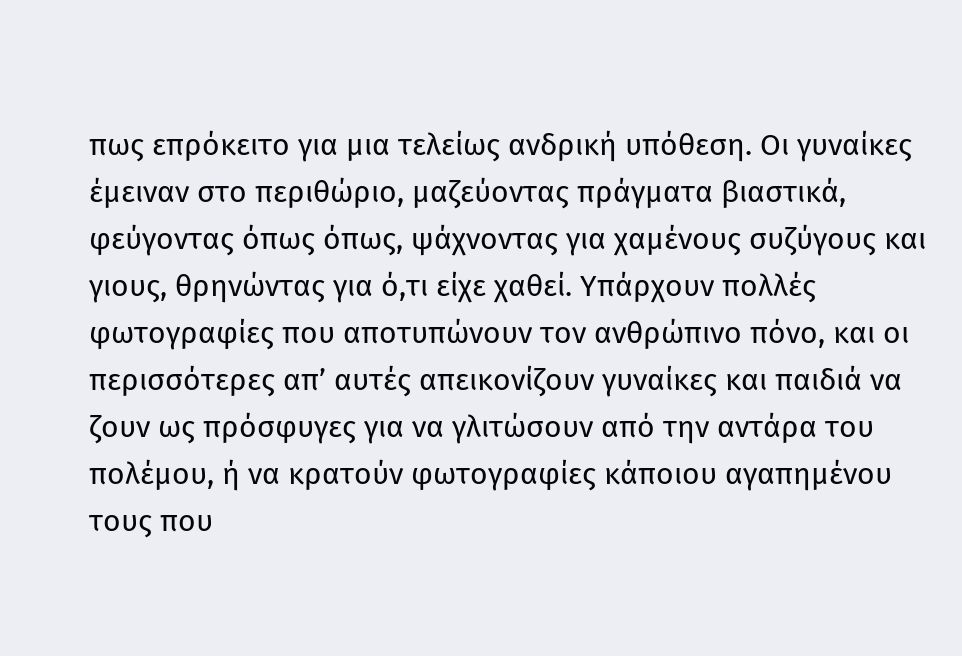πως επρόκειτο για μια τελείως ανδρική υπόθεση. Οι γυναίκες έμειναν στο περιθώριο, μαζεύοντας πράγματα βιαστικά, φεύγοντας όπως όπως, ψάχνοντας για χαμένους συζύγους και γιους, θρηνώντας για ό,τι είχε χαθεί. Υπάρχουν πολλές φωτογραφίες που αποτυπώνουν τον ανθρώπινο πόνο, και οι περισσότερες απ’ αυτές απεικονίζουν γυναίκες και παιδιά να ζουν ως πρόσφυγες για να γλιτώσουν από την αντάρα του πολέμου, ή να κρατούν φωτογραφίες κάποιου αγαπημένου τους που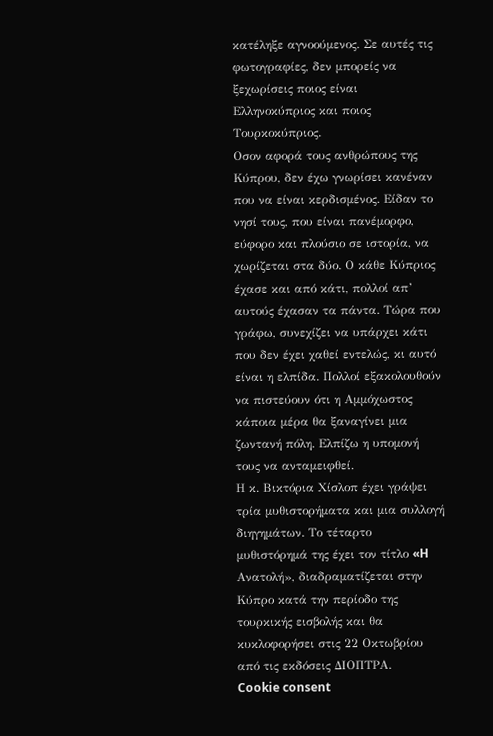κατέληξε αγνοούμενος. Σε αυτές τις φωτογραφίες, δεν μπορείς να ξεχωρίσεις ποιος είναι Ελληνοκύπριος και ποιος Τουρκοκύπριος.
Οσον αφορά τους ανθρώπους της Κύπρου, δεν έχω γνωρίσει κανέναν που να είναι κερδισμένος. Είδαν το νησί τους, που είναι πανέμορφο, εύφορο και πλούσιο σε ιστορία, να χωρίζεται στα δύο. Ο κάθε Κύπριος έχασε και από κάτι, πολλοί απ’ αυτούς έχασαν τα πάντα. Τώρα που γράφω, συνεχίζει να υπάρχει κάτι που δεν έχει χαθεί εντελώς, κι αυτό είναι η ελπίδα. Πολλοί εξακολουθούν να πιστεύουν ότι η Αμμόχωστος κάποια μέρα θα ξαναγίνει μια ζωντανή πόλη. Ελπίζω η υπομονή τους να ανταμειφθεί.
Η κ. Βικτόρια Χίσλοπ έχει γράψει τρία μυθιστορήματα και μια συλλογή διηγημάτων. Το τέταρτο μυθιστόρημά της έχει τον τίτλο «H Ανατολή», διαδραματίζεται στην Κύπρο κατά την περίοδο της τουρκικής εισβολής και θα κυκλοφορήσει στις 22 Οκτωβρίου από τις εκδόσεις ΔΙΟΠΤΡΑ.
Cookie consent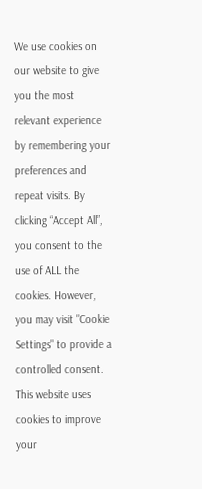We use cookies on our website to give you the most relevant experience by remembering your preferences and repeat visits. By clicking “Accept All”, you consent to the use of ALL the cookies. However, you may visit "Cookie Settings" to provide a controlled consent.
This website uses cookies to improve your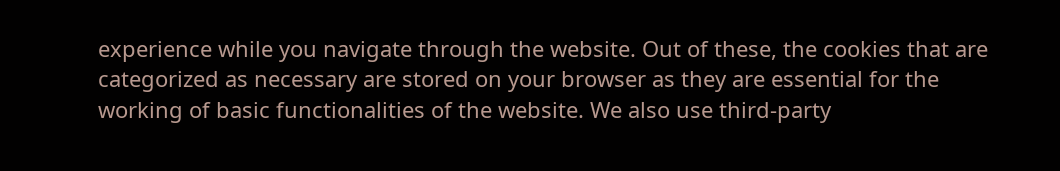experience while you navigate through the website. Out of these, the cookies that are categorized as necessary are stored on your browser as they are essential for the working of basic functionalities of the website. We also use third-party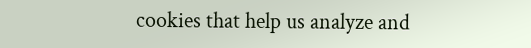cookies that help us analyze and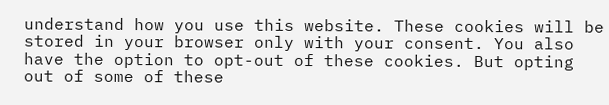understand how you use this website. These cookies will be stored in your browser only with your consent. You also have the option to opt-out of these cookies. But opting out of some of these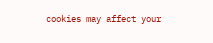cookies may affect your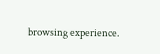browsing experience.